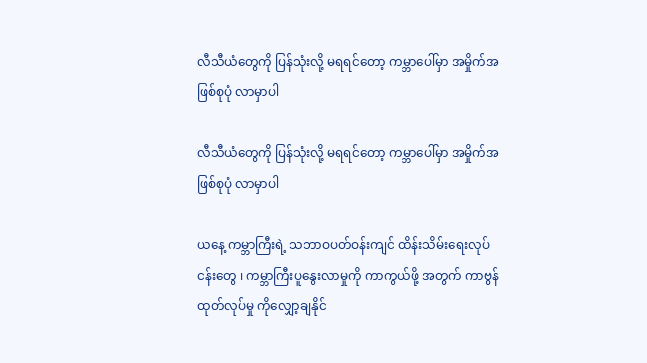လီသီယံတွေကို ပြန်သုံးလို့ မရရင်တော့ ကမ္ဘာပေါ်မှာ အမှိုက်အဖြစ်စုပုံ လာမှာပါ

လီသီယံတွေကို ပြန်သုံးလို့ မရရင်တော့ ကမ္ဘာပေါ်မှာ အမှိုက်အဖြစ်စုပုံ လာမှာပါ

ယနေ့ ကမ္ဘာကြီးရဲ့ သဘာဝပတ်ဝန်းကျင် ထိန်းသိမ်းရေးလုပ်ငန်းတွေ ၊ ကမ္ဘာကြီးပူနွေးလာမှုကို ကာကွယ်ဖို့ အတွက် ကာဗွန်ထုတ်လုပ်မှု ကိုလျှော့ချနိုင်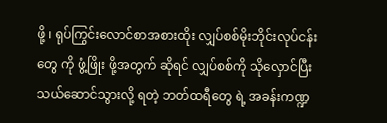ဖို့ ၊ ရုပ်ကြွင်းလောင်စာအစားထိုး လျှပ်စစ်မိုးဘိုင်းလုပ်ငန်းတွေ ကို ဖွံ့ဖြိုး ဖို့အတွက် ဆိုရင် လျှပ်စစ်ကို သိုလှောင်ပြီး သယ်ဆောင်သွားလို့ ရတဲ့ ဘတ်ထရီတွေ ရဲ့ အခန်းကဏ္ဍ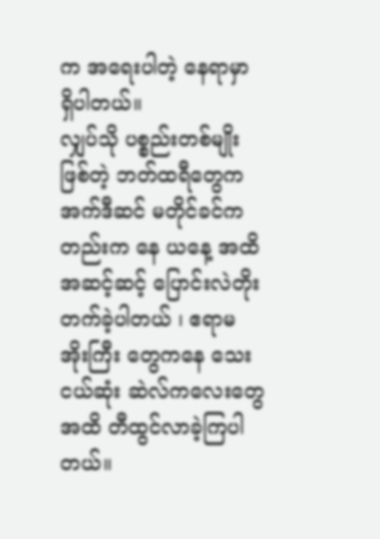က အရေးပါတဲ့ နေရာမှာ ရှိပါတယ်။
လျှပ်သို ပစ္စည်းတစ်မျိုး ဖြစ်တဲ့ ဘတ်ထရီတွေက အက်ဒီဆင် မတိုင်ခင်ကတည်းက နေ ယနေ့ အထိ အဆင့်ဆင့် ပြောင်းလဲတိုးတက်ခဲ့ပါတယ် ၊ ဧရာမ အိုးကြီး တွေကနေ သေးငယ်ဆုံး ဆဲလ်ကလေးတွေ အထိ တီထွင်လာခဲ့ကြပါတယ်။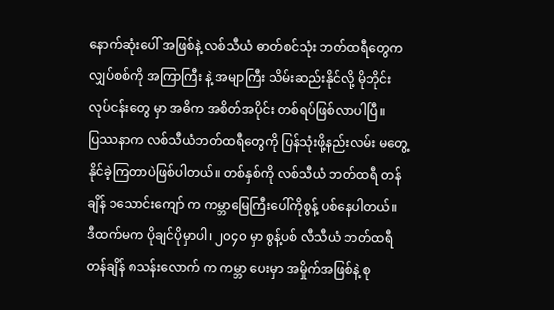နောက်ဆုံးပေါ် အဖြစ်နဲ့ လစ်သီယံ ဓာတ်စင်သုံး ဘတ်ထရီတွေက လျှပ်စစ်ကို အကြာကြီး နဲ့ အမျာကြီး သိမ်းဆည်းနိုင်လို့ မိုဘိုင်း လုပ်ငန်းတွေ မှာ အဓိက အစိတ်အပိုင်း တစ်ရပ်ဖြစ်လာပါပြီ။
ပြဿနာက လစ်သီယံဘတ်ထရီတွေကို ပြန်သုံးဖို့နည်းလမ်း မတွေ့နိုင်ခဲ့ကြတာပဲဖြစ်ပါတယ်။ တစ်နှစ်ကို လစ်သီယံ ဘတ်ထရီ တန်ချိန် ၁သောင်းကျော် က ကမ္ဘာမြေကြီးပေါ်ကိုစွန့် ပစ်နေပါတယ်။
ဒီထက်မက ပိုချင်ပိုမှာပါ၊ ၂၀၄၀ မှာ စွန့်ပစ် လီသီယံ ဘတ်ထရီ တန်ချိန် ၈သန်းလောက် က ကမ္ဘာ ပေးမှာ အမှိုက်အဖြစ်နဲ့ စု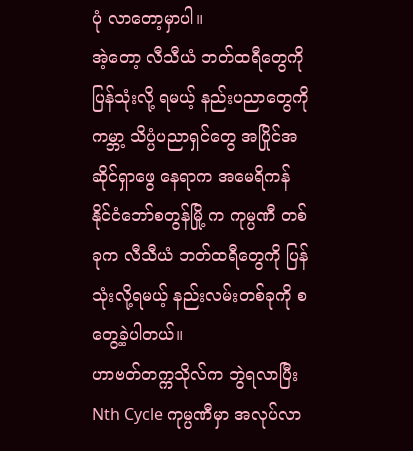ပုံ လာတော့မှာပါ။
အဲ့တော့ လီသီယံ ဘတ်ထရီတွေကို ပြန်သုံးလို့ ရမယ့် နည်းပညာတွေကို ကမ္ဘာ့ သိပ္ပံပညာရှင်တွေ အပြိုင်အဆိုင်ရှာဖွေ နေရာက အမေရိကန်နိုင်ငံဘော်စတွန်မြို့ က ကုမ္ပဏီ တစ်ခုက လီသီယံ ဘတ်ထရီတွေကို ပြန်သုံးလို့ရမယ့် နည်းလမ်းတစ်ခုကို စတွေ့ခဲ့ပါတယ်။
ဟာဗတ်တက္ကသိုလ်က ဘွဲရလာပြီး Nth Cycle ကုမ္ပဏီမှာ အလုပ်လာ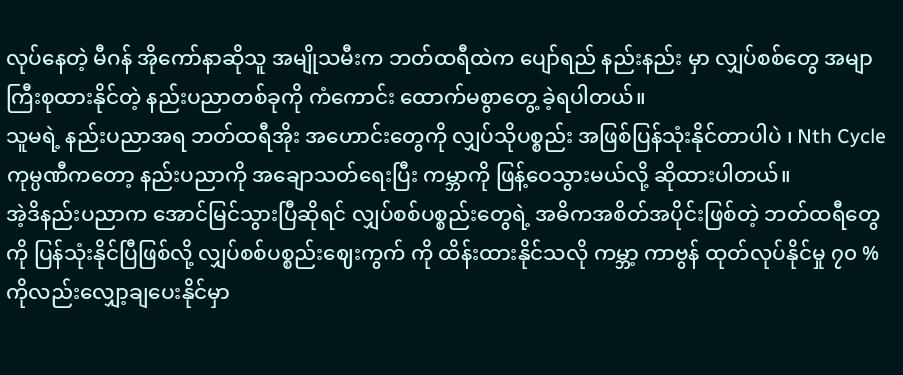လုပ်နေတဲ့ မီဂန် အိုကော်နာဆိုသူ အမျိုသမီးက ဘတ်ထရီထဲက ပျော်ရည် နည်းနည်း မှာ လျှပ်စစ်တွေ အမျာကြီးစုထားနိုင်တဲ့ နည်းပညာတစ်ခုကို ကံကောင်း ထောက်မစွာတွေ့ ခဲ့ရပါတယ်။
သူမရဲ့ နည်းပညာအရ ဘတ်ထရီအိုး အဟောင်းတွေကို လျှပ်သိုပစ္စည်း အဖြစ်ပြန်သုံးနိုင်တာပါပဲ ၊ Nth Cycle ကုမ္ပဏီကတော့ နည်းပညာကို အချောသတ်ရေးပြီး ကမ္ဘာကို ဖြန့်ဝေသွားမယ်လို့ ဆိုထားပါတယ်။
အဲ့ဒိနည်းပညာက အောင်မြင်သွားပြီဆိုရင် လျှပ်စစ်ပစ္စည်းတွေရဲ့ အဓိကအစိတ်အပိုင်းဖြစ်တဲ့ ဘတ်ထရီတွေကို ပြန်သုံးနိုင်ပြီဖြစ်လို့ လျှပ်စစ်ပစ္စည်းဈေးကွက် ကို ထိန်းထားနိုင်သလို ကမ္ဘာ့ ကာဗွန် ထုတ်လုပ်နိုင်မှု ၇၀ % ကိုလည်းလျှော့ချပေးနိုင်မှာ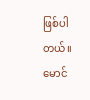ဖြစ်ပါတယ်။
မောင်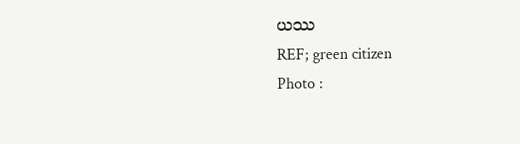ယဿ
REF; green citizen
Photo :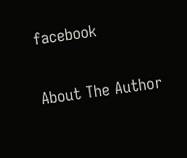facebook

About The Author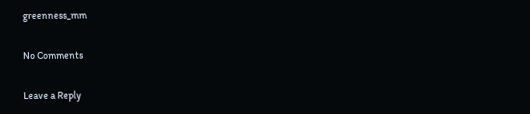greenness_mm

No Comments

Leave a Reply